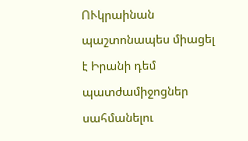ՈՒկրաինան պաշտոնապես միացել է Իրանի դեմ պատժամիջոցներ սահմանելու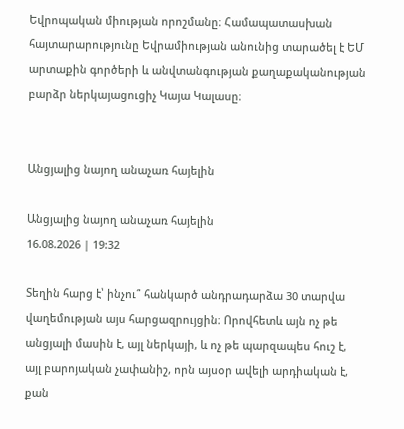Եվրոպական միության որոշմանը։ Համապատասխան հայտարարությունը Եվրամիության անունից տարածել է ԵՄ արտաքին գործերի և անվտանգության քաղաքականության բարձր ներկայացուցիչ Կայա Կալասը։


Անցյալից նայող անաչառ հայելին

Անցյալից նայող անաչառ հայելին
16.08.2026 | 19:32

Տեղին հարց է՝ ինչու՞ հանկարծ անդրադարձա 30 տարվա վաղեմության այս հարցազրույցին։ Որովհետև այն ոչ թե անցյալի մասին է, այլ ներկայի, և ոչ թե պարզապես հուշ է, այլ բարոյական չափանիշ, որն այսօր ավելի արդիական է, քան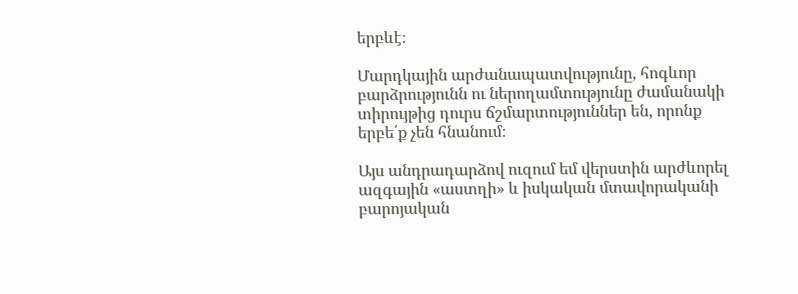երբևէ։

Մարդկային արժանապատվությունը, հոգևոր բարձրությունն ու ներողամտությունը ժամանակի տիրույթից դուրս ճշմարտություններ են, որոնք երբե՛ք չեն հնանում։

Այս անդրադարձով ուզում եմ վերստին արժևորել ազգային «աստղի» և իսկական մտավորականի բարոյական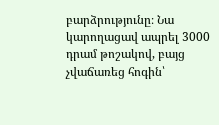բարձրությունը։ Նա կարողացավ ապրել 3000 դրամ թոշակով, բայց չվաճառեց հոգին՝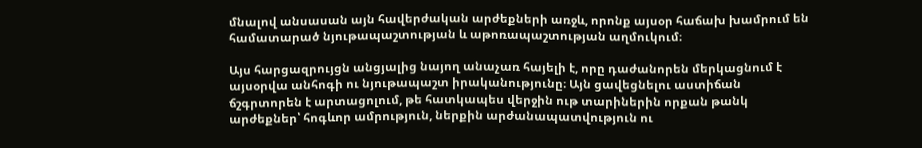մնալով անսասան այն հավերժական արժեքների առջև, որոնք այսօր հաճախ խամրում են համատարած նյութապաշտության և աթոռապաշտության աղմուկում։

Այս հարցազրույցն անցյալից նայող անաչառ հայելի է, որը դաժանորեն մերկացնում է այսօրվա անհոգի ու նյութապաշտ իրականությունը։ Այն ցավեցնելու աստիճան ճշգրտորեն է արտացոլում, թե հատկապես վերջին ութ տարիներին որքան թանկ արժեքներ՝ հոգևոր ամրություն, ներքին արժանապատվություն ու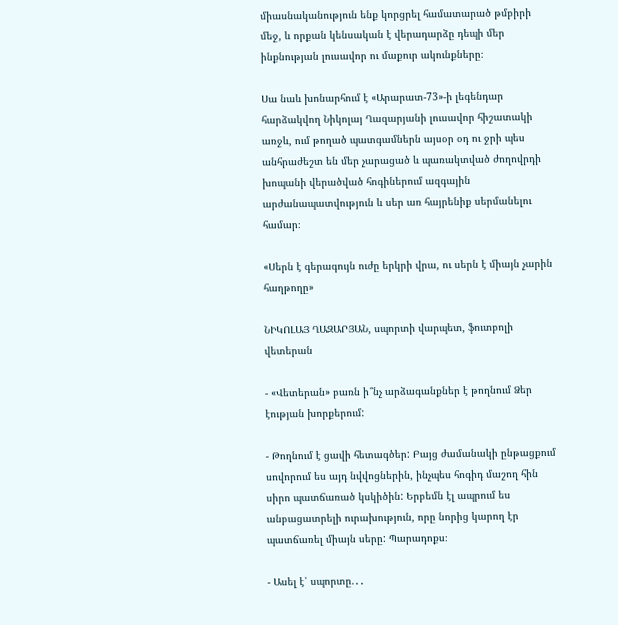միասնականություն ենք կորցրել համատարած թմբիրի մեջ, և որքան կենսական է վերադարձը դեպի մեր ինքնության լուսավոր ու մաքուր ակունքները։

Սա նաև խոնարհում է «Արարատ-73»-ի լեգենդար հարձակվող Նիկոլայ Ղազարյանի լուսավոր հիշատակի առջև, ում թողած պատգամներն այսօր օդ ու ջրի պես անհրաժեշտ են մեր չարացած և պառակտված ժողովրդի խոպանի վերածված հոգիներում ազգային արժանապատվություն և սեր առ հայրենիք սերմանելու համար։

«Սերն է գերագույն ուժը երկրի վրա, ու սերն է միայն չարին հաղթողը»

ՆԻԿՈԼԱՅ ՂԱԶԱՐՅԱՆ, սպորտի վարպետ, ֆուտբոլի վետերան

- «Վետերան» բառն ի՞նչ արձագանքներ է թողնում Ձեր էության խորքերում:

- Թողնում է ցավի հետագծեր: Բայց ժամանակի ընթացքում սովորում ես այդ նվվոցներին, ինչպես հոգիդ մաշող հին սիրո պատճառած կսկիծին: Երբեմն էլ ապրում ես անբացատրելի ուրախություն, որը նորից կարող էր պատճառել միայն սերը: Պարադոքս։

- Ասել է՝ սպորտը.․․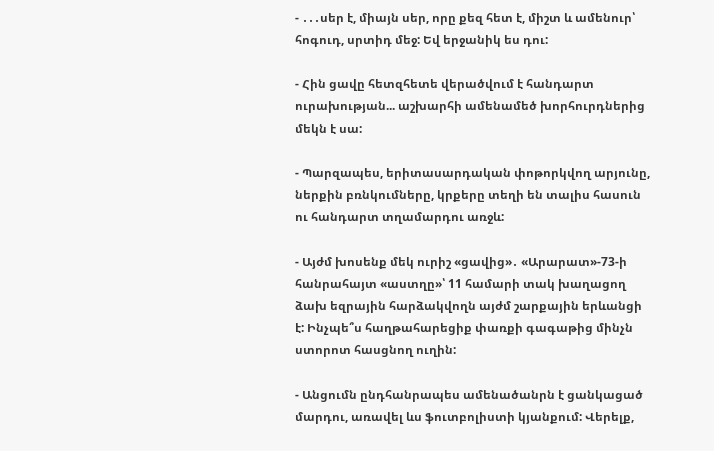- ․․․սեր է, միայն սեր, որը քեզ հետ է, միշտ և ամենուր՝ հոգուդ, սրտիդ մեջ: Եվ երջանիկ ես դու:

- Հին ցավը հետզհետե վերածվում է հանդարտ ուրախության... աշխարհի ամենամեծ խորհուրդներից մեկն է սա:

- Պարզապես, երիտասարդական փոթորկվող արյունը, ներքին բռնկումները, կրքերը տեղի են տալիս հասուն ու հանդարտ տղամարդու առջև:

- Այժմ խոսենք մեկ ուրիշ «ցավից»․ «Արարատ»-73-ի հանրահայտ «աստղը»՝ 11 համարի տակ խաղացող ձախ եզրային հարձակվողն այժմ շարքային երևանցի է: Ինչպե՞ս հաղթահարեցիք փառքի գագաթից մինչն ստորոտ հասցնող ուղին:

- Անցումն ընդհանրապես ամենածանրն է ցանկացած մարդու, առավել ևս ֆուտբոլիստի կյանքում: Վերելք,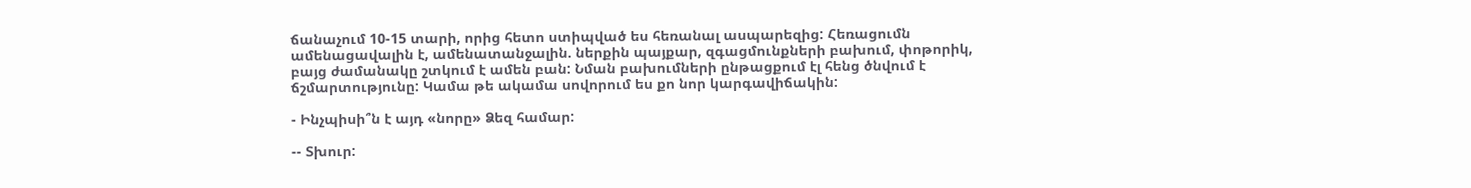ճանաչում 10-15 տարի, որից հետո ստիպված ես հեռանալ ասպարեզից: Հեռացումն ամենացավալին է, ամենատանջալին. ներքին պայքար, զգացմունքների բախում, փոթորիկ, բայց ժամանակը շտկում է ամեն բան: Նման բախումների ընթացքում էլ հենց ծնվում է ճշմարտությունը: Կամա թե ակամա սովորում ես քո նոր կարգավիճակին:

- Ինչպիսի՞ն է այդ «նորը» Ձեզ համար:

-- Տխուր: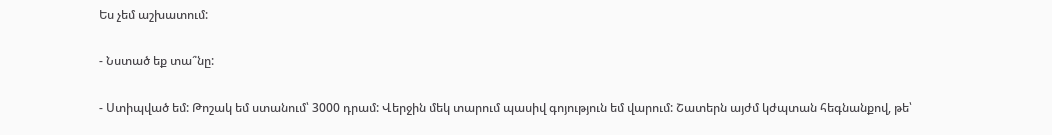Ես չեմ աշխատում:

- Նստած եք տա՞նը:

- Ստիպված եմ: Թոշակ եմ ստանում՝ 3000 դրամ: Վերջին մեկ տարում պասիվ գոյություն եմ վարում: Շատերն այժմ կժպտան հեգնանքով, թե՝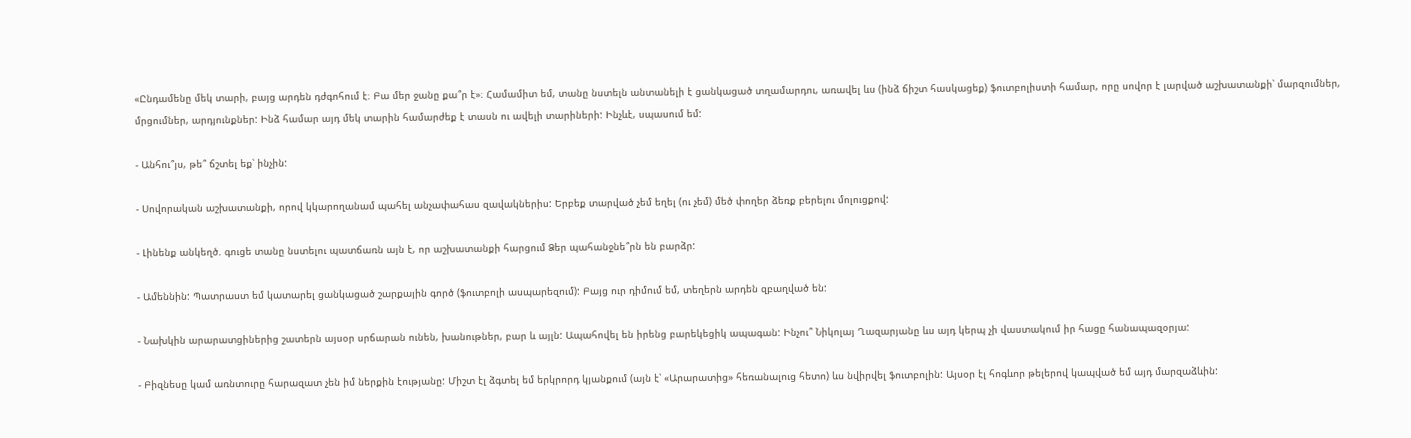«Ընդամենը մեկ տարի, բայց արդեն դժգոհում է։ Բա մեր ջանը քա՞ր է»։ Համամիտ եմ, տանը նստելն անտանելի է ցանկացած տղամարդու, առավել ևս (ինձ ճիշտ հասկացեք) ֆուտբոլիստի համար, որը սովոր է լարված աշխատանքի՝ մարզումներ, մրցումներ, արդյունքներ: Ինձ համար այդ մեկ տարին համարժեք է տասն ու ավելի տարիների: Ինչևէ, սպասում եմ:

- Անհու՞յս, թե՞ ճշտել եք՝ ինչին:

- Սովորական աշխատանքի, որով կկարողանամ պահել անչափահաս զավակներիս: Երբեք տարված չեմ եղել (ու չեմ) մեծ փողեր ձեռք բերելու մոլուցքով:

- Լինենք անկեղծ. գուցե տանը նստելու պատճառն այն է, որ աշխատանքի հարցում Ձեր պահանջնե՞րն են բարձր:

- Ամեննին: Պատրաստ եմ կատարել ցանկացած շարքային գործ (ֆուտբոլի ասպարեզում): Բայց ուր դիմում եմ, տեղերն արդեն զբաղված են:

- Նախկին արարատցիներից շատերն այսօր սրճարան ունեն, խանութներ, բար և այլն: Ապահովել են իրենց բարեկեցիկ ապագան: Ինչու՞ Նիկոլայ Ղազարյանը ևս այդ կերպ չի վաստակում իր հացը հանապազօրյա:

- Բիզնեսը կամ առնտուրը հարազատ չեն իմ ներքին էությանը: Միշտ էլ ձգտել եմ երկրորդ կյանքում (այն է՝ «Արարատից» հեռանալուց հետո) ևս նվիրվել ֆուտբոլին: Այսօր էլ հոգևոր թելերով կապված եմ այդ մարզաձևին: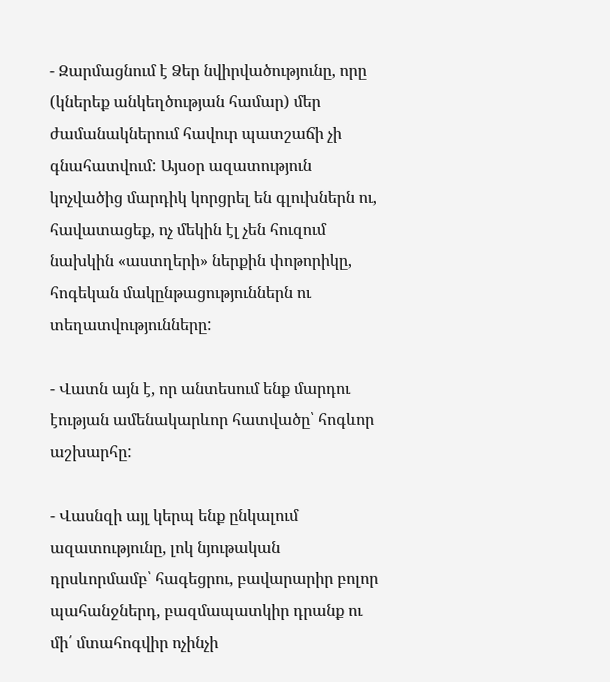- Զարմացնում է Ձեր նվիրվածությունը, որը (կներեք անկեղծության համար) մեր ժամանակներում հավուր պատշաճի չի գնահատվում: Այսօր ազատություն կոչվածից մարդիկ կորցրել են գլուխներն ու, հավատացեք, ոչ մեկին էլ չեն հուզում նախկին «աստղերի» ներքին փոթորիկը, հոգեկան մակընթացություններն ու տեղատվությունները:

- Վատն այն է, որ անտեսում ենք մարդու էության ամենակարևոր հատվածը՝ հոգևոր աշխարհը:

- Վասնզի այլ կերպ ենք ընկալում ազատությունը, լոկ նյութական դրսևորմամբ՝ հագեցրու, բավարարիր բոլոր պահանջներդ, բազմապատկիր դրանք ու մի՛ մտահոգվիր ոչինչի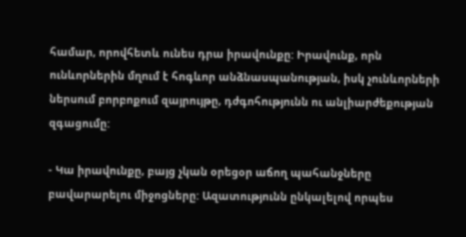համար, որովհետև ունես դրա իրավունքը: Իրավունք, որն ունևորներին մղում է հոգևոր անձնասպանության, իսկ չունևորների ներսում բորբոքում զայրույթը, դժգոհությունն ու անլիարժեքության զգացումը:

- Կա իրավունքը, բայց չկան օրեցօր աճող պահանջները բավարարելու միջոցները: Ազատությունն ընկալելով որպես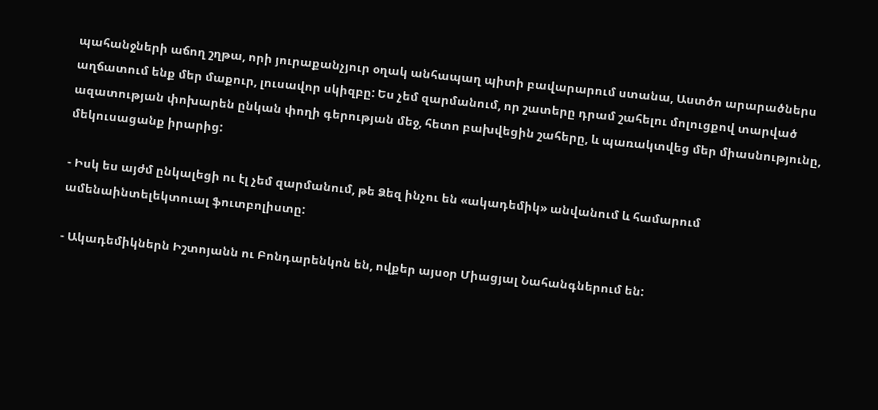պահանջների աճող շղթա, որի յուրաքանչյուր օղակ անհապաղ պիտի բավարարում ստանա, Աստծո արարածներս աղճատում ենք մեր մաքուր, լուսավոր սկիզբը: Ես չեմ զարմանում, որ շատերը դրամ շահելու մոլուցքով տարված ազատության փոխարեն ընկան փողի գերության մեջ, հետո բախվեցին շահերը, և պառակտվեց մեր միասնությունը, մեկուսացանք իրարից:

- Իսկ ես այժմ ընկալեցի ու էլ չեմ զարմանում, թե Ձեզ ինչու են «ակադեմիկ» անվանում և համարում ամենաինտելեկտուալ ֆուտբոլիստը:

- Ակադեմիկներն Իշտոյանն ու Բոնդարենկոն են, ովքեր այսօր Միացյալ Նահանգներում են: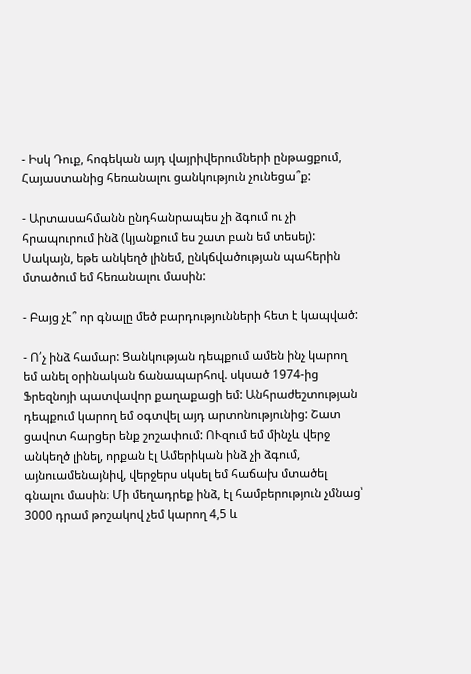- Իսկ Դուք, հոգեկան այդ վայրիվերումների ընթացքում, Հայաստանից հեռանալու ցանկություն չունեցա՞ք:

- Արտասահմանն ընդհանրապես չի ձգում ու չի հրապուրում ինձ (կյանքում ես շատ բան եմ տեսել): Սակայն, եթե անկեղծ լինեմ, ընկճվածության պահերին մտածում եմ հեռանալու մասին:

- Բայց չէ՞ որ գնալը մեծ բարդությունների հետ է կապված:

- Ո՛չ ինձ համար: Ցանկության դեպքում ամեն ինչ կարող եմ անել օրինական ճանապարհով. սկսած 1974-ից Ֆրեզնոյի պատվավոր քաղաքացի եմ: Անհրաժեշտության դեպքում կարող եմ օգտվել այդ արտոնությունից: Շատ ցավոտ հարցեր ենք շոշափում: ՈՒզում եմ մինչև վերջ անկեղծ լինել, որքան էլ Ամերիկան ինձ չի ձգում, այնուամենայնիվ, վերջերս սկսել եմ հաճախ մտածել գնալու մասին։ Մի մեղադրեք ինձ, էլ համբերություն չմնաց՝ 3000 դրամ թոշակով չեմ կարող 4,5 և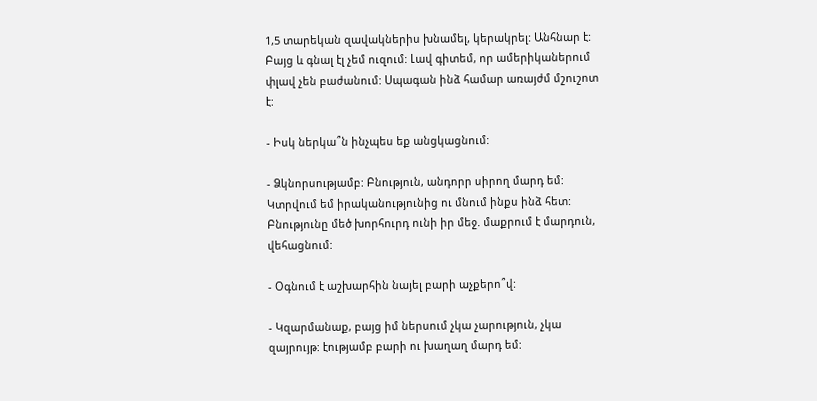1,5 տարեկան զավակներիս խնամել, կերակրել: Անհնար է: Բայց և գնալ էլ չեմ ուզում: Լավ գիտեմ, որ ամերիկաներում փլավ չեն բաժանում: Սպագան ինձ համար առայժմ մշուշոտ է:

- Իսկ ներկա՞ն ինչպես եք անցկացնում:

- Ձկնորսությամբ: Բնություն, անդորր սիրող մարդ եմ: Կտրվում եմ իրականությունից ու մնում ինքս ինձ հետ: Բնությունը մեծ խորհուրդ ունի իր մեջ. մաքրում է մարդուն, վեհացնում:

- Օգնում է աշխարհին նայել բարի աչքերո՞վ:

- Կզարմանաք, բայց իմ ներսում չկա չարություն, չկա զայրույթ: էությամբ բարի ու խաղաղ մարդ եմ: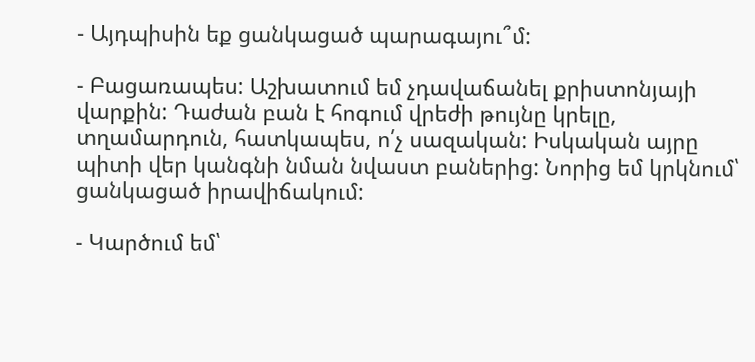- Այդպիսին եք ցանկացած պարագայու՞մ:

- Բացառապես: Աշխատում եմ չդավաճանել քրիստոնյայի վարքին: Դաժան բան է հոգում վրեժի թույնը կրելը, տղամարդուն, հատկապես, ո՛չ սազական: Իսկական այրը պիտի վեր կանգնի նման նվաստ բաներից: Նորից եմ կրկնում՝ ցանկացած իրավիճակում:

- Կարծում եմ՝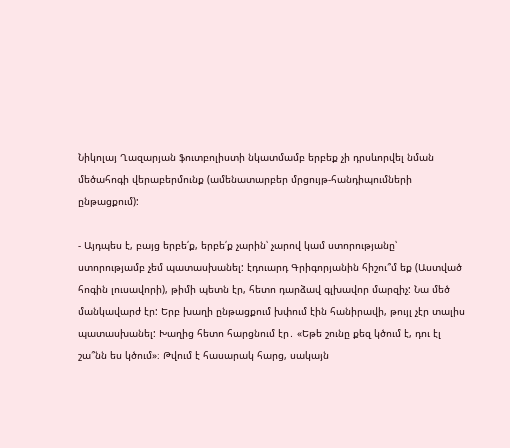Նիկոլայ Ղազարյան ֆուտբոլիստի նկատմամբ երբեք չի դրսևորվել նման մեծահոգի վերաբերմունք (ամենատարբեր մրցույթ-հանդիպումների ընթացքում):

- Այդպես է, բայց երբե՛ք, երբե՛ք չարին՝ չարով կամ ստորությանը՝ ստորությամբ չեմ պատասխանել: էդուարդ Գրիգորյանին հիշու՞մ եք (Աստված հոգին լուսավորի), թիմի պետն էր, հետո դարձավ գլխավոր մարզիչ: Նա մեծ մանկավարժ էր: Երբ խաղի ընթացքում խփում էին հանիրավի, թույլ չէր տալիս պատասխանել: Խաղից հետո հարցնում էր․ «Եթե շունը քեզ կծում է, դու էլ շա՞նն ես կծում»։ Թվում է հասարակ հարց, սակայն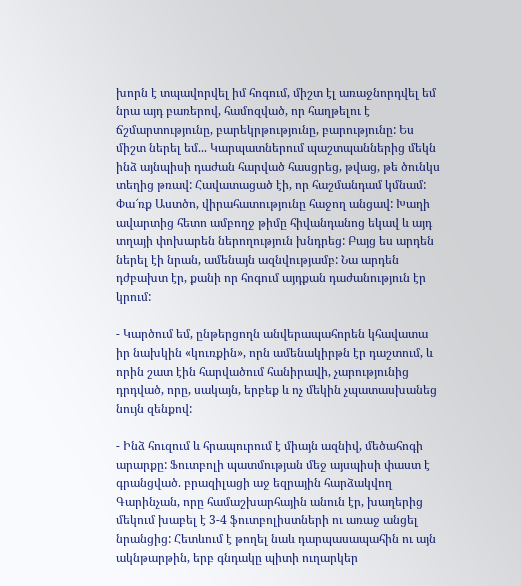խորն է տպավորվել իմ հոգում, միշտ էլ առաջնորդվել եմ նրա այդ բառերով, համոզված, որ հաղթելու է ճշմարտությունը, բարեկրթությունը, բարությունը: Ես միշտ ներել եմ... Կարպատներում պաշտպաններից մեկն ինձ այնպիսի դաժան հարված հասցրեց, թվաց, թե ծունկս տեղից թռավ: Հավատացած էի, որ հաշմանդամ կմնամ: Փա՜ռք Աստծո, վիրահատությունը հաջող անցավ: Խաղի ավարտից հետո ամբողջ թիմը հիվանդանոց եկավ և այդ տղայի փոխարեն ներողություն խնդրեց: Բայց ես արդեն ներել էի նրան, ամենայն ազնվությամբ: Նա արդեն դժբախտ էր, քանի որ հոգում այդքան դաժանություն էր կրում:

- Կարծում եմ, ընթերցողն անվերապահորեն կհավատա իր նախկին «կուռքին», որն ամենակիրթն էր դաշտում, և որին շատ էին հարվածում հանիրավի, չարությունից դրդված, որը, սակայն, երբեք և ոչ մեկին չպատասխանեց նույն զենքով:

- Ինձ հուզում և հրապուրում է միայն ազնիվ, մեծահոգի արարքը: Ֆուտբոլի պատմության մեջ այսպիսի փաստ է գրանցված. բրազիլացի աջ եզրային հարձակվող Գարինչան, որը համաշխարհային անուն էր, խաղերից մեկում խաբել է 3-4 ֆուտբոլիստների ու առաջ անցել նրանցից: Հետևում է թողել նաև դարպասապահին ու այն ակնթարթին, երբ գնդակը պիտի ուղարկեր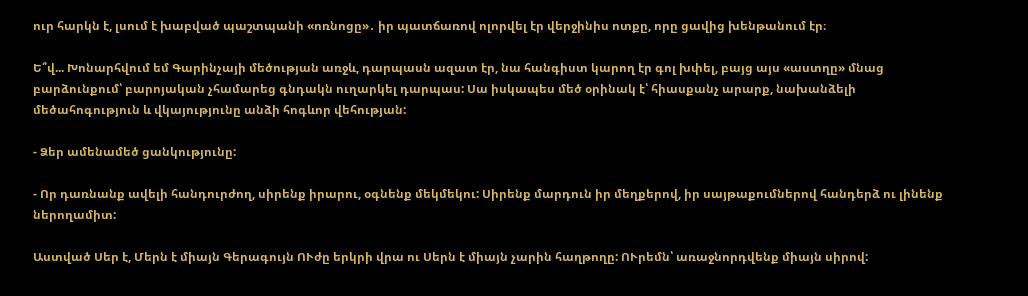ուր հարկն է, լսում է խաբված պաշտպանի «ոռնոցը»․ իր պատճառով ոլորվել էր վերջինիս ոտքը, որը ցավից խենթանում էր։

Ե՞վ... Խոնարհվում եմ Գարինչայի մեծության առջև, դարպասն ազատ էր, նա հանգիստ կարող էր գոլ խփել, բայց այս «աստղը» մնաց բարձունքում՝ բարոյական չհամարեց գնդակն ուղարկել դարպաս: Սա իսկապես մեծ օրինակ է՝ հիասքանչ արարք, նախանձելի մեծահոգություն և վկայությունը անձի հոգևոր վեհության:

- Ձեր ամենամեծ ցանկությունը:

- Որ դառնանք ավելի հանդուրժող, սիրենք իրարու, օգնենք մեկմեկու: Սիրենք մարդուն իր մեղքերով, իր սայթաքումներով հանդերձ ու լինենք ներողամիտ:

Աստված Սեր է, Մերն է միայն Գերագույն ՈՒժը երկրի վրա ու Սերն է միայն չարին հաղթողը: ՈՒրեմն՝ առաջնորդվենք միայն սիրով: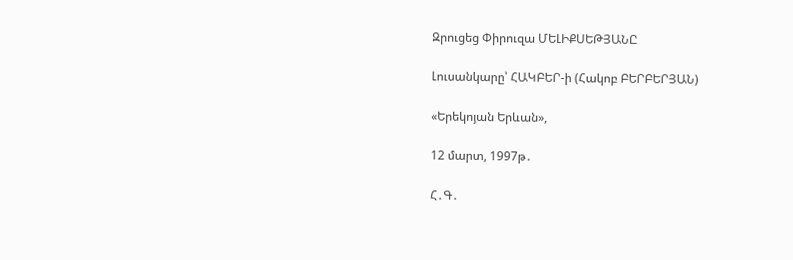Զրուցեց Փիրուզա ՄԵԼԻՔՍԵԹՅԱՆԸ

Լուսանկարը՝ ՀԱԿԲԵՐ-ի (Հակոբ ԲԵՐԲԵՐՅԱՆ)

«Երեկոյան Երևան»,

12 մարտ, 1997թ․

Հ․Գ․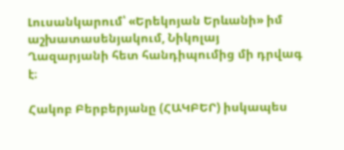Լուսանկարում՝ «Երեկոյան Երևանի» իմ աշխատասենյակում, Նիկոլայ Ղազարյանի հետ հանդիպումից մի դրվագ է։

Հակոբ Բերբերյանը (ՀԱԿԲԵՐ) իսկապես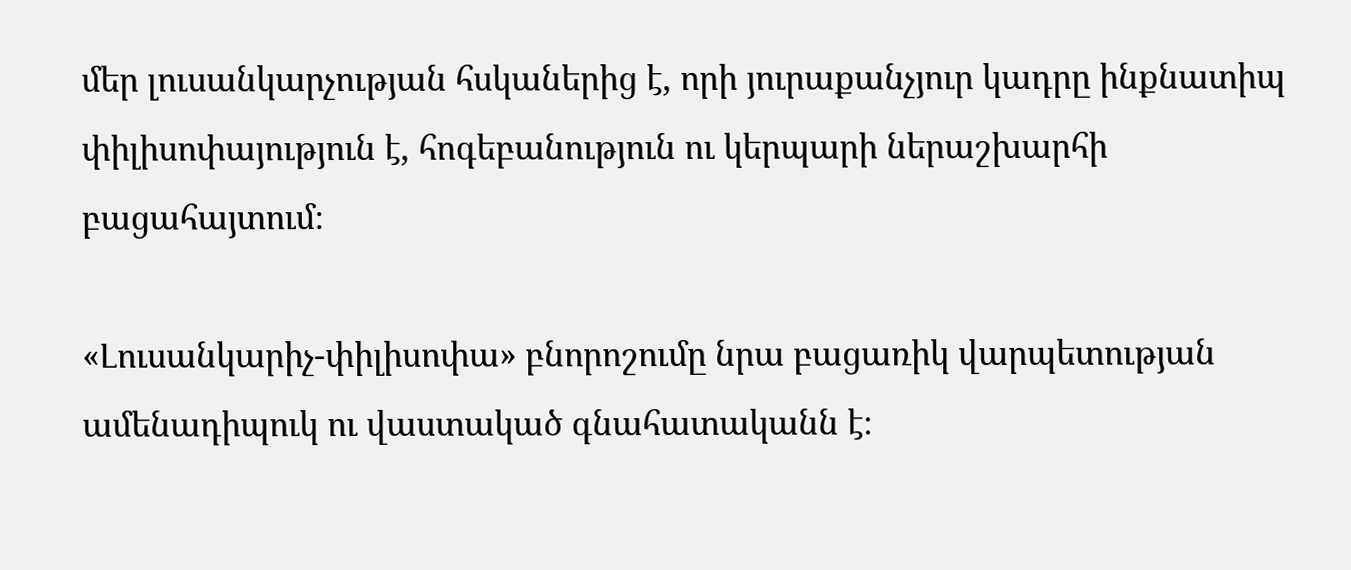մեր լուսանկարչության հսկաներից է, որի յուրաքանչյուր կադրը ինքնատիպ փիլիսոփայություն է, հոգեբանություն ու կերպարի ներաշխարհի բացահայտում։

«Լուսանկարիչ-փիլիսոփա» բնորոշումը նրա բացառիկ վարպետության ամենադիպուկ ու վաստակած գնահատականն է։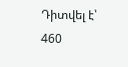Դիտվել է՝ 460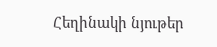Հեղինակի նյութեր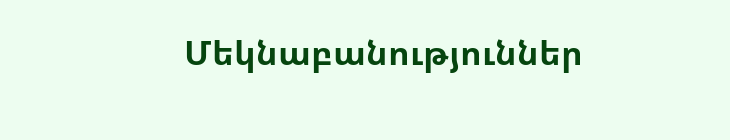Մեկնաբանություններ